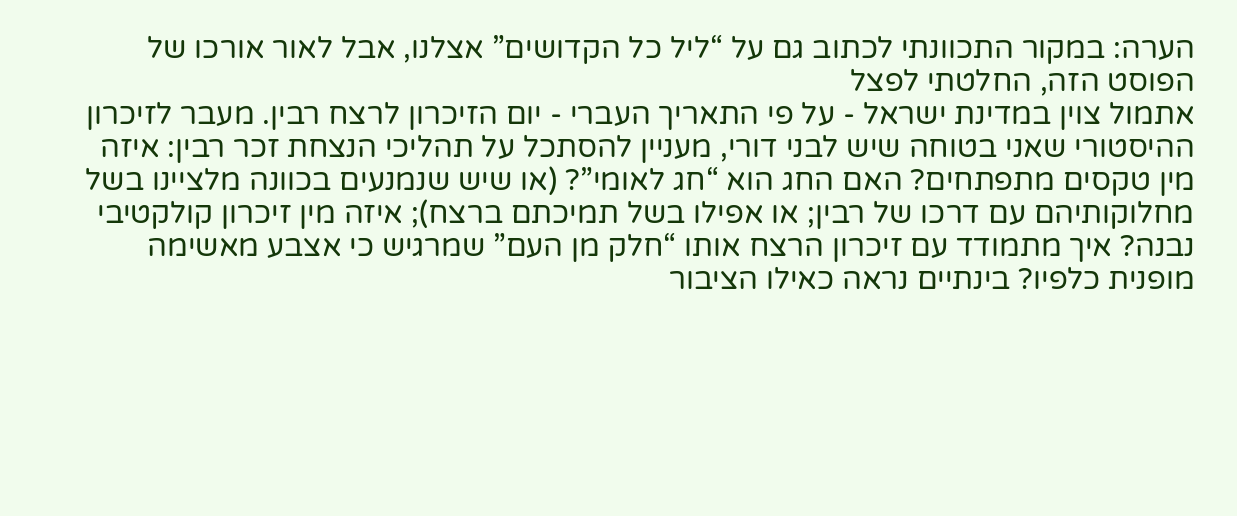הערה: במקור התכוונתי לכתוב גם על “ליל כל הקדושים” אצלנו, אבל לאור אורכו של הפוסט הזה, החלטתי לפצל
אתמול צוין במדינת ישראל - על פי התאריך העברי - יום הזיכרון לרצח רבין. מעבר לזיכרון ההיסטורי שאני בטוחה שיש לבני דורי, מעניין להסתכל על תהליכי הנצחת זכר רבין: איזה מין טקסים מתפתחים? האם החג הוא “חג לאומי”? (או שיש שנמנעים בכוונה מלציינו בשל מחלוקותיהם עם דרכו של רבין; או אפילו בשל תמיכתם ברצח); איזה מין זיכרון קולקטיבי נבנה? איך מתמודד עם זיכרון הרצח אותו “חלק מן העם” שמרגיש כי אצבע מאשימה מופנית כלפיו? בינתיים נראה כאילו הציבור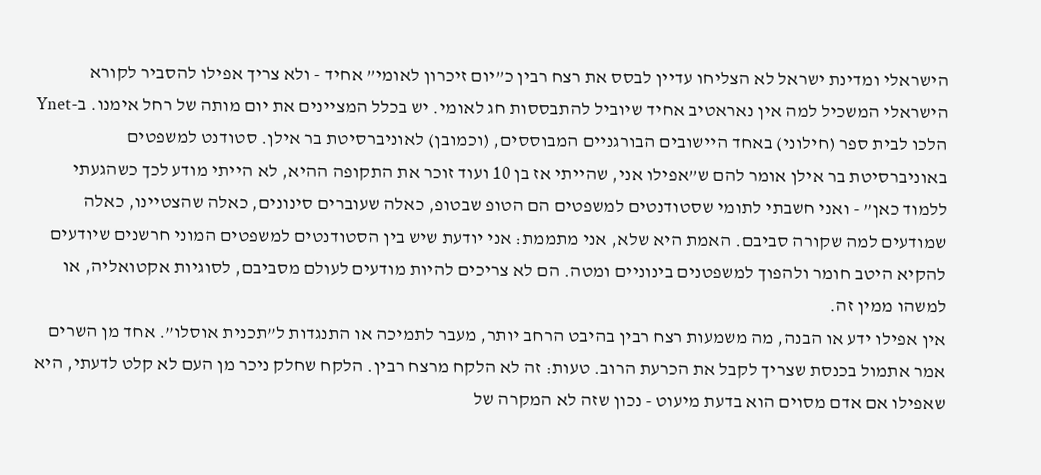הישראלי ומדינת ישראל לא הצליחו עדיין לבסס את רצח רבין כ”יום זיכרון לאומי” אחיד - ולא צריך אפילו להסביר לקורא הישראלי המשכיל למה אין נאראטיב אחיד שיוביל להתבססות חג לאומי. יש בכלל המציינים את יום מותה של רחל אימנו. ב-Ynet הלכו לבית ספר (חילוני) באחד היישובים הבורגניים המבוססים, (וכמובן) לאוניברסיטת בר אילן. סטודנט למשפטים באוניברסיטת בר אילן אומר להם ש”אפילו אני, שהייתי אז בן 10 ועוד זוכר את התקופה ההיא, לא הייתי מודע לכך כשהגעתי ללמוד כאן” - ואני חשבתי לתומי שסטודנטים למשפטים הם הטופ שבטופ, כאלה שעוברים סינונים, כאלה שהצטיינו, כאלה שמודעים למה שקורה סביבם. האמת היא שלא, אני מתממת: אני יודעת שיש בין הסטודנטים למשפטים המוני חרשנים שיודעים להקיא היטב חומר ולהפוך למשפטנים בינוניים ומטה. הם לא צריכים להיות מודעים לעולם מסביבם, לסוגיות אקטואליה, או למשהו ממין זה.
אין אפילו ידע או הבנה, מה משמעות רצח רבין בהיבט הרחב יותר, מעבר לתמיכה או התנגדות ל”תכנית אוסלו”. אחד מן השרים אמר אתמול בכנסת שצריך לקבל את הכרעת הרוב. טעות: זה לא הלקח מרצח רבין. הלקח שחלק ניכר מן העם לא קלט לדעתי, היא שאפילו אם אדם מסוים הוא בדעת מיעוט - נכון שזה לא המקרה של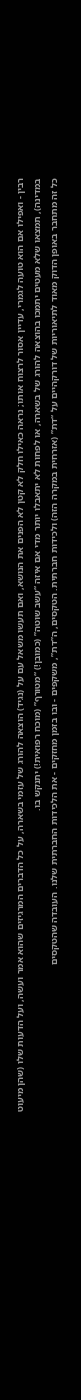רבין - ואפילו אם הוא טועה לגמרי, עדיין אסור לרצוח אותו; נראה כאילו חלק לא קטן לא הפנים את הנושא, ואם תעשו משאל עם על (נגיד) הוצאה להורג של עזמי בשארה, על כל הדברים המרגיזים שהוא אמר ועשה, ועל הדעות שלו (שהן מיעוט במדינה), תמצאו שלא מעטים יתמכו בהוצאה להורג של בשארה, או לפחות לא יתאבלו יותר מדי אם איזה “עשב שוטה” (כמובן!) “מטורף” (מוכח רפואית!) יתנקש בו.
כל זה מתחבר באופן הדוק מאוד לתיאוריות של דורקהיים על “דת” (אזרחית במקרה הזה) ולכידות חברתית. הטקסים, ה”דת”, משקפים - ובו בזמן מחזקים - את הלכידות החברתית שלנו. העובדה שהטקסים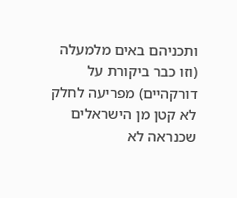ותכניהם באים מלמעלה (וזו כבר ביקורת על דורקהיים) מפריעה לחלק לא קטן מן הישראלים שכנראה לא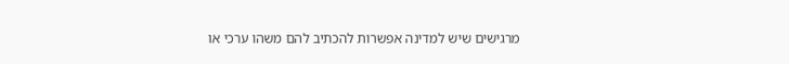מרגישים שיש למדינה אפשרות להכתיב להם משהו ערכי או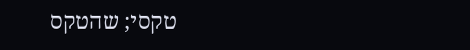טקסי; שהטקס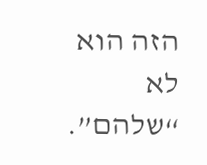הזה הוא לא “שלהם”.